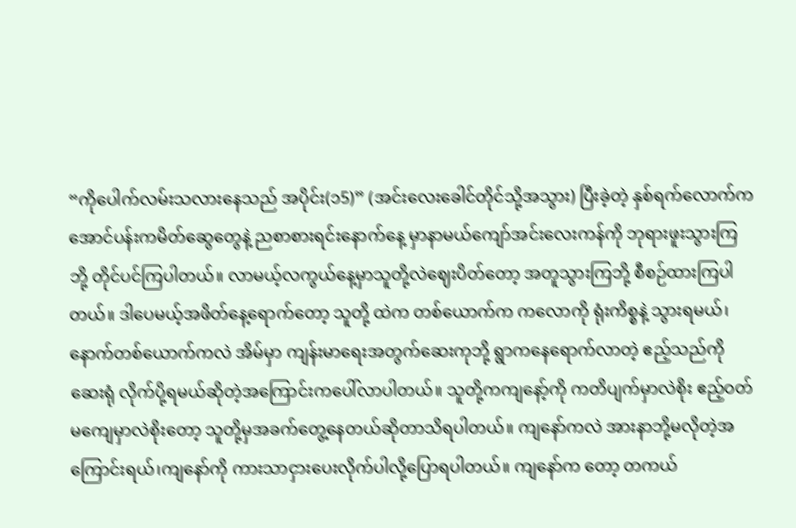“ကိုပေါက်လမ်းသလားနေသည် အပိုင်း(၁5)” (အင်းလေးခေါင်တိုင်သို့အသွား) ပြီးခဲ့တဲ့ နှစ်ရက်လောက်က အောင်ပန်းကမိတ်ဆွေတွေနဲ့ ညစာစားရင်းနောက်နေ့ မှာနာမယ်ကျော်အင်းလေးကန်ကို ဘုရားဖူးသွားကြဘို့ တိုင်ပင်ကြပါတယ်။ လာမယ့်လကွယ်နေ့မှာသူတို့လဲဈေးပိတ်တော့ အတူသွားကြဘို့ စီစဉ်ထားကြပါတယ်။ ဒါပေမယ့်အဖိတ်နေ့ရောက်တော့ သူတို့ ထဲက တစ်ယောက်က ကလောကို ရုံးကိစ္စနဲ့ သွားရမယ်၊နောက်တစ်ယောက်ကလဲ အိမ်မှာ ကျန်းမာရေးအတွက်ဆေးကုဘို့ ရွာကနေရောက်လာတဲ့ ဧည့်သည်ကို ဆေးရုံ လိုက်ပို့ရမယ်ဆိုတဲ့အကြောင်းကပေါ်လာပါတယ်။ သူတို့ကကျနော့်ကို ကတိပျက်မှာလဲစိုး ဧည့်ဝတ်မကျေမှာလဲစိုးတော့ သူတို့မှအခက်တွေ့နေတယ်ဆိုတာသိရပါတယ်။ ကျနော်ကလဲ အားနာဘို့မလိုတဲ့အကြောင်းရယ်၊ကျနော်ကို ကားသာငှားပေးလိုက်ပါလို့ပြောရပါတယ်။ ကျနော်က တော့ တကယ်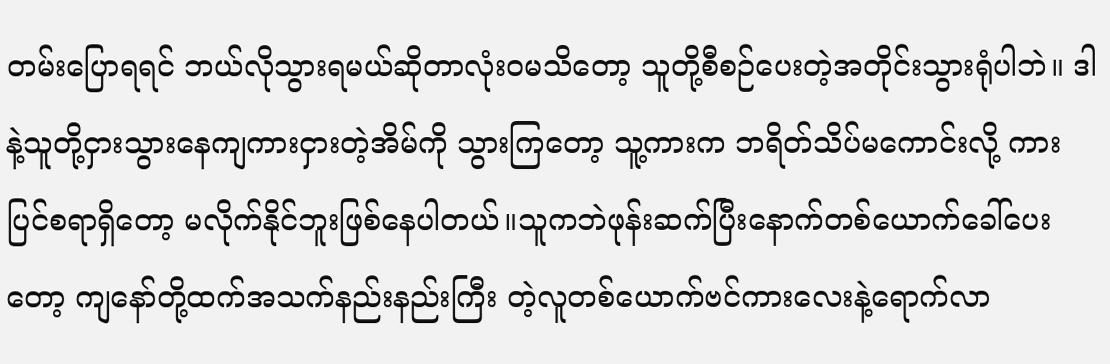တမ်းပြောရရင် ဘယ်လိုသွားရမယ်ဆိုတာလုံးဝမသိတော့ သူတို့စီစဉ်ပေးတဲ့အတိုင်းသွားရုံပါဘဲ။ ဒါနဲ့သူတို့ငှားသွားနေကျကားငှားတဲ့အိမ်ကို သွားကြတော့ သူ့ကားက ဘရိတ်သိပ်မကောင်းလို့ ကားပြင်စရာရှိတော့ မလိုက်နိုင်ဘူးဖြစ်နေပါတယ်။သူကဘဲဖုန်းဆက်ပြီးနောက်တစ်ယောက်ခေါ်ပေးတော့ ကျနော်တို့ထက်အသက်နည်းနည်းကြီး တဲ့လူတစ်ယောက်ဗင်ကားလေးနဲ့ရောက်လာ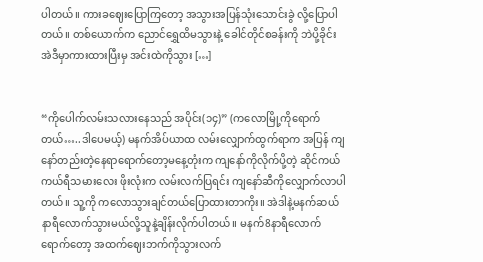ပါတယ်။ ကားခဈေးပြောကြတော့ အသွားအပြန်သုံးသောင်းခွဲ လို့ပြောပါတယ်။ တစ်ယောက်က ညောင်ရွှေထိမသွားနဲ့ ခေါင်တိုင်စခန်းကို ဘဲပို့ခိုင်း အဲဒီမှာကားထားပြီးမှ အင်းထဲကိုသွား […]


“ကိုပေါက်လမ်းသလားနေသည် အပိုင်း(၁၄)” (ကလောမြို့ကိုရောက်တယ်…..ဒါပေမယ့်) မနက်အိပ်ယာထ လမ်းလျှောက်ထွက်ရာက အပြန် ကျနော်တည်းတဲ့နေရာရောက်တော့မနေ့တုံးက ကျနော်ကိုလိုက်ပို့တဲ့ ဆိုင်ကယ် ကယ်ရီသမားလေး ဖိုးလုံးက လမ်းလက်ပြရင်း ကျနော်ဆီကိုလျှောက်လာပါတယ်။ သူ့ကို ကလောသွားချင်တယ်ပြောထားတာကိုး။ အဲဒါနဲ့မနက်ဆယ်နာရီလောက်သွားမယ်လို့သူနဲ့ချိန်းလိုက်ပါတယ်။ မနက်8နာရီလောက်ရောက်တော့ အထက်ဈေးဘက်ကိုသွားလက်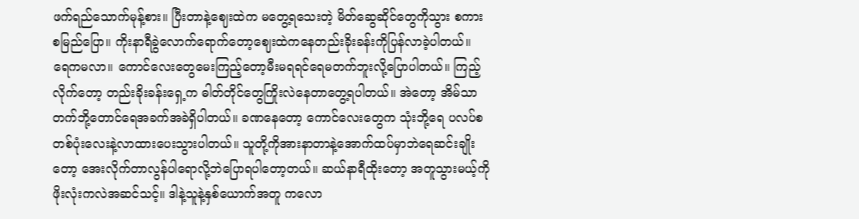ဖက်ရည်သောက်မုန့်စား။ ပြီးတာနဲ့ဈေးထဲက မတွေ့ရသေးတဲ့ မိတ်ဆွေဆိုင်တွေကိုသွား စကားစမြည်ပြော။ ကိုးနာရီခွဲလောက်ရောက်တော့ဈေးထဲကနေတည်းခိုးခန်းကိုပြန်လာခဲ့ပါတယ်။ ရေကမလာ။ ကောင်လေးတွေမေးကြည့်တော့မီးမရရင်ရေမတက်ဘူးလို့ပြောပါတယ်။ ကြည့်လိုက်တော့ တည်းခိုးခန်းရှေ့က ဓါတ်တိုင်တွေကြိုးလဲနေတာတွေ့ရပါတယ်။ အဲတော့ အိမ်သာတက်ဘို့တောင်ရေအခက်အခဲရှိပါတယ်။ ခဏနေတော့ ကောင်လေးတွေက သုံးဘို့ရေ ပလပ်စတစ်ပုံးလေးနဲ့လာထားပေးသွားပါတယ်။ သူတို့ကိုအားနာတာနဲ့အောက်ထပ်မှာဘဲရေဆင်းချိုးတော့ အေးလိုက်တာလွန်ပါရောလို့ဘဲပြောရပါတော့တယ်။ ဆယ်နာရီထိုးတော့ အတူသွားမယ့်ကိုဖိုးလုံးကလဲအဆင်သင့်။ ဒါနဲ့သူနဲ့နှစ်ယောက်အတူ ကလော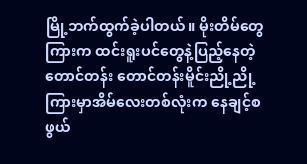မြို့ဘက်ထွက်ခဲ့ပါတယ်။ မိုးတိမ်တွေကြားက ထင်းရူးပင်တွေနဲ့ပြည့်နေတဲ့တောင်တန်း တောင်တန်းမိူင်းညို့ညို့ ကြားမှာအိမ်လေးတစ်လုံးက နေချင့်စဖွယ်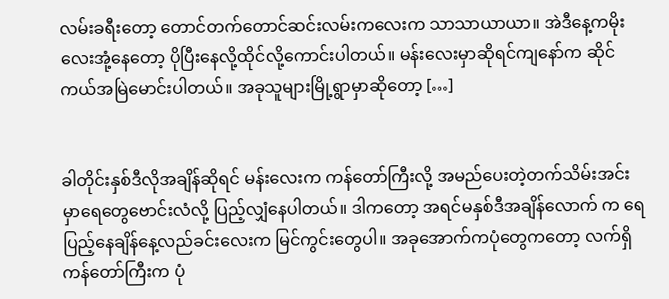လမ်းခရီးတော့ တောင်တက်တောင်ဆင်းလမ်းကလေးက သာသာယာယာ။ အဲဒီနေ့ကမိုးလေးအုံ့နေတော့ ပိုပြီးနေလို့ထိုင်လို့ကောင်းပါတယ်။ မန်းလေးမှာဆိုရင်ကျနော်က ဆိုင်ကယ်အမြဲမောင်းပါတယ်။ အခုသူများမြို့ရွာမှာဆိုတော့ […]


ခါတိုင်းနှစ်ဒီလိုအချိန်ဆိုရင် မန်းလေးက ကန်တော်ကြီးလို့ အမည်ပေးတဲ့တက်သိမ်းအင်းမှာရေတွေဗောင်းလံလို့ ပြည့်လျှံနေပါတယ်။ ဒါကတော့ အရင်မနှစ်ဒီအချိန်လောက် က ရေပြည့်နေချိန်နေ့လည်ခင်းလေးက မြင်ကွင်းတွေပါ။ အခုအောက်ကပုံတွေကတော့ လက်ရှိ ကန်တော်ကြီးက ပုံ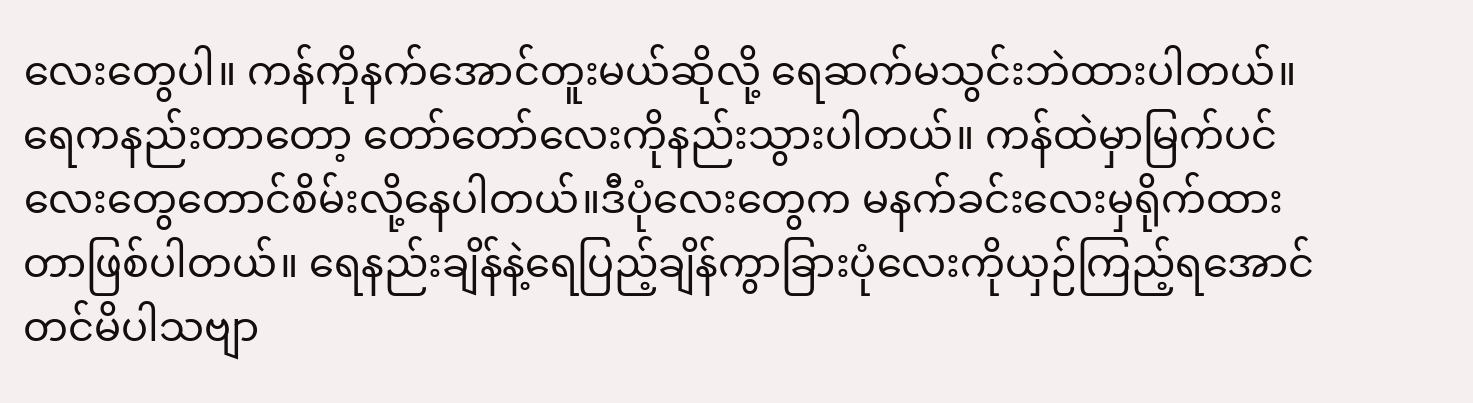လေးတွေပါ။ ကန်ကိုနက်အောင်တူးမယ်ဆိုလို့ ရေဆက်မသွင်းဘဲထားပါတယ်။ ရေကနည်းတာတော့ တော်တော်လေးကိုနည်းသွားပါတယ်။ ကန်ထဲမှာမြက်ပင်လေးတွေတောင်စိမ်းလို့နေပါတယ်။ဒီပုံလေးတွေက မနက်ခင်းလေးမှရိုက်ထားတာဖြစ်ပါတယ်။ ရေနည်းချိန်နဲ့ရေပြည့်ချိန်ကွာခြားပုံလေးကိုယှဉ်ကြည့်ရအောင်တင်မိပါသဗျာ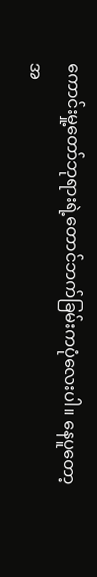ကောင်းမှု့တော်ဘုရားရဲ့တောင်ဘက်ခြမ်းကပုံလေးပါ။ နေပူတော့ အ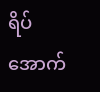ရိပ်အောက်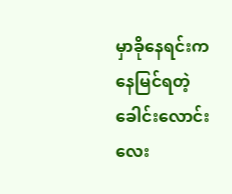မှာခိုနေရင်းကနေမြင်ရတဲ့ ခေါင်းလောင်းလေး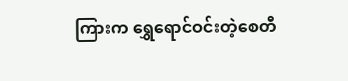ကြားက ရွှေရောင်ဝင်းတဲ့စေတီ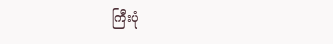ကြီးပုံ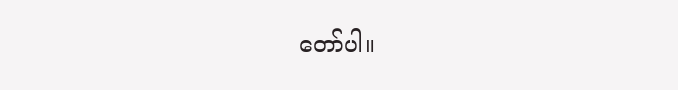တော်ပါ။